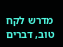מדרש לקח טוב, דברים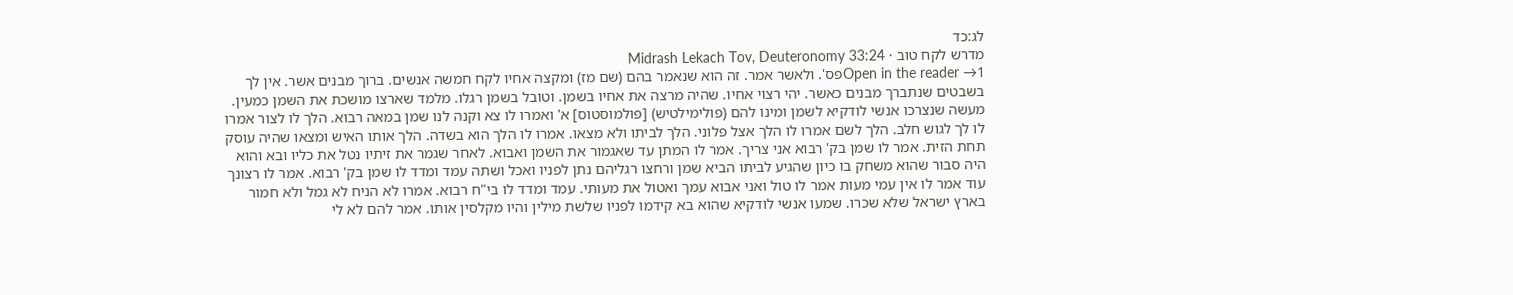לג:כד
מדרש לקח טוב · Midrash Lekach Tov, Deuteronomy 33:24
Open in the reader →1פס'. ולאשר אמר. זה הוא שנאמר בהם (שם מז) ומקצה אחיו לקח חמשה אנשים. ברוך מבנים אשר. אין לך בשבטים שנתברך מבנים כאשר. יהי רצוי אחיו. שהיה מרצה את אחיו בשמן. וטובל בשמן רגלו. מלמד שארצו מושכת את השמן כמעין. מעשה שנצרכו אנשי לודקיא לשמן ומינו להם (פולימילטיש) [פולמוסטוס] א' ואמרו לו צא וקנה לנו שמן במאה רבוא. הלך לו לצור אמרו לו לך לגוש חלב. הלך לשם אמרו לו הלך אצל פלוני. הלך לביתו ולא מצאו. אמרו לו הלך הוא בשדה. הלך אותו האיש ומצאו שהיה עוסק תחת הזית. אמר לו שמן בק' רבוא אני צריך. אמר לו המתן עד שאגמור את השמן ואבוא. לאחר שגמר את זיתיו נטל את כליו ובא והוא היה סבור שהוא משחק בו כיון שהגיע לביתו הביא שמן ורחצו רגליהם נתן לפניו ואכל ושתה עמד ומדד לו שמן בק' רבוא. אמר לו רצונך עוד אמר לו אין עמי מעות אמר לו טול ואני אבוא עמך ואטול את מעותי. עמד ומדד לו בי"ח רבוא. אמרו לא הניח לא גמל ולא חמור בארץ ישראל שלא שכרו. שמעו אנשי לודקיא שהוא בא קידמו לפניו שלשת מילין והיו מקלסין אותו. אמר להם לא לי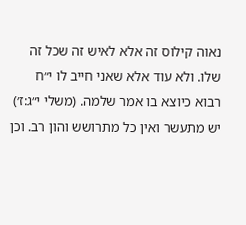נאוה קילוס זה אלא לאיש זה שכל זה שלו. ולא עוד אלא שאני חייב לו י״ח רבוא כיוצא בו אמר שלמה. (משלי י״ג:ז׳) יש מתעשר ואין כל מתרושש והון רב. וכן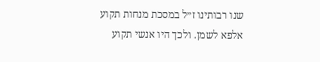שנו רבותינו ז״ל במסכת מנחות תקוע אלפא לשמן. ולכך היו אנשי תקוע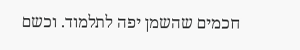חכמים שהשמן יפה לתלמוד. וכשם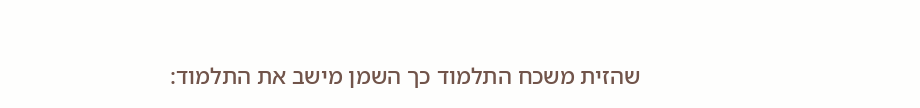שהזית משכח התלמוד כך השמן מישב את התלמוד: